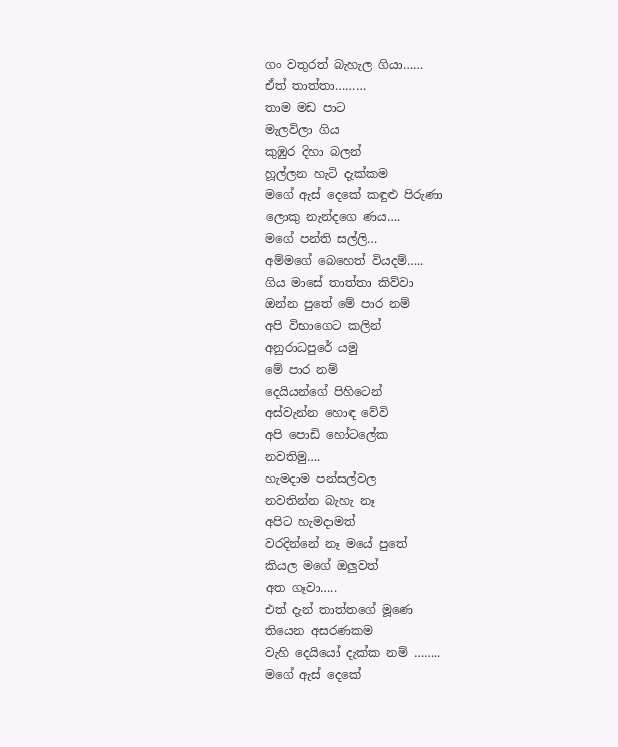ගං වතුරත් බැහැල ගියා……
ඒත් තාත්තා………
තාම මඩ පාට
මැලවිලා ගිය
කුඹුර දිහා බලන්
හූල්ලන හැටි දැක්කම
මගේ ඇස් දෙකේ කඳුළු පිරුණා
ලොකු නැන්දගෙ ණය….
මගේ පන්ති සල්ලි…
අම්මගේ බෙහෙත් වියදම්…..
ගිය මාසේ තාත්තා කිව්වා
ඔන්න පුතේ මේ පාර නම්
අපි විභාගෙට කලින්
අනුරාධපුරේ යමු
මේ පාර නම්
දෙයියන්ගේ පිහිටෙන්
අස්වැන්න හොඳ වේවි
අපි පොඩි හෝටලේක
නවතිමු….
හැමදාම පන්සල්වල
නවතින්න බැහැ නෑ
අපිට හැමදාමත්
වරදින්නේ නෑ මයේ පුතේ
කියල මගේ ඔලුවත්
අත ගෑවා…..
එත් දැන් තාත්තගේ මූණෙ
තියෙන අසරණකම
වැහි දෙයියෝ දැක්ක නම් ……..
මගේ ඇස් දෙකේ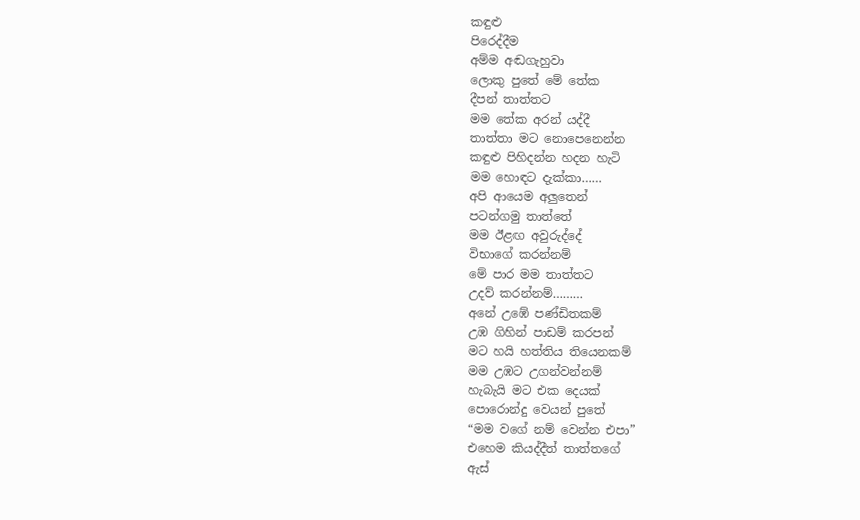කඳුළු
පිරෙද්දීම
අම්ම අඬගැහුවා
ලොකු පුතේ මේ තේක
දීපන් තාත්තට
මම තේක අරන් යද්දී
තාත්තා මට නොපෙනෙන්න
කඳුළු පිහිදන්න හදන හැටි
මම හොඳට දැක්කා……
අපි ආයෙම අලුතෙන්
පටන්ගමු තාත්තේ
මම ඊළඟ අවුරුද්දේ
විභාගේ කරන්නම්
මේ පාර මම තාත්තට
උදව් කරන්නම්………
අනේ උඹේ පණ්ඩිතකම්
උඹ ගිහින් පාඩම් කරපන්
මට හයි හත්තිය තියෙනකම්
මම උඹට උගන්වන්නම්
හැබැයි මට එක දෙයක්
පොරොන්දු වෙයන් පුතේ
“මම වගේ නම් වෙන්න එපා”
එහෙම කියද්දීත් තාත්තගේ
ඇස්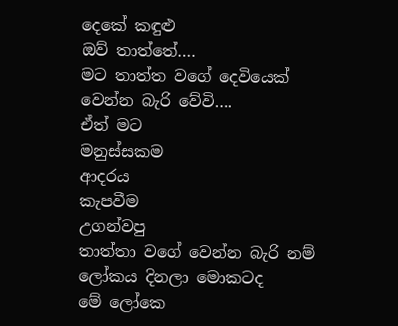දෙකේ කඳුළු
ඔව් තාත්තේ….
මට තාත්ත වගේ දෙවියෙක්
වෙන්න බැරි වේවි….
ඒත් මට
මනුස්සකම
ආදරය
කැපවීම
උගන්වපු
තාත්තා වගේ වෙන්න බැරි නම්
ලෝකය දිනලා මොකටද
මේ ලෝකෙ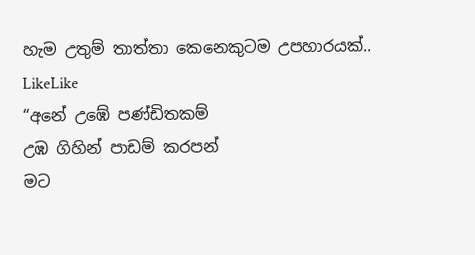හැම උතුම් තාත්තා කෙනෙකුටම උපහාරයක්..
LikeLike
“අනේ උඹේ පණ්ඩිතකම්
උඹ ගිහින් පාඩම් කරපන්
මට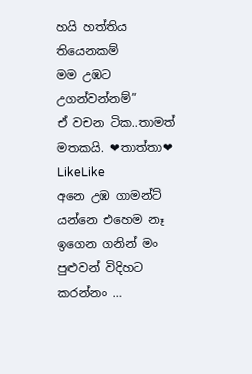හයි හත්තිය තියෙනකම්
මම උඹට උගන්වන්නම්”
ඒ වචන ටික..තාමත් මතකයි. ❤තාත්තා❤
LikeLike
අනෙ උඹ ගාමන්ට් යන්නෙ එහෙම නෑ
ඉගෙන ගනින් මං පුළුවන් විදිහට කරන්නං …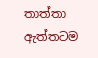තාත්තා ඇත්තටම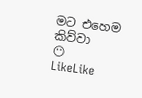මට එහෙම කිව්වා
😶
LikeLike